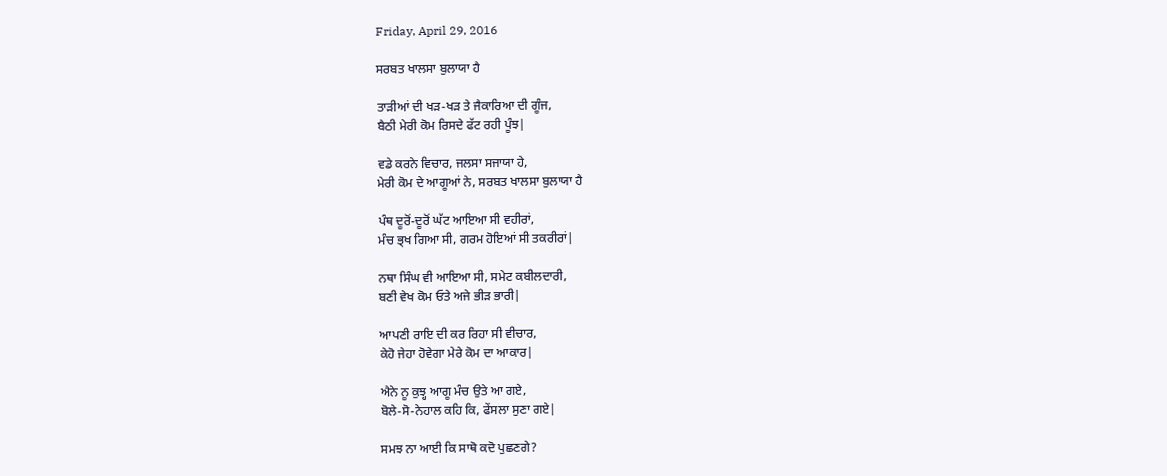Friday, April 29, 2016

ਸਰਬਤ ਖਾਲਸਾ ਬੁਲਾਯਾ ਹੈ

ਤਾੜੀਆਂ ਦੀ ਖੜ-ਖੜ ਤੇ ਜੈਕਾਰਿਆ ਦੀ ਗੂੰਜ,
ਬੈਠੀ ਮੇਰੀ ਕੋਮ ਰਿਸਦੇ ਫੱਟ ਰਹੀ ਪੂੰਝ|

ਵਡੇ ਕਰਨੇ ਵਿਚਾਰ, ਜਲਸਾ ਸਜਾਯਾ ਹੇ,
ਮੇਰੀ ਕੋਮ ਦੇ ਆਗੂਆਂ ਨੇ, ਸਰਬਤ ਖਾਲਸਾ ਬੁਲਾਯਾ ਹੈ

ਪੰਥ ਦੂਰੋਂ-ਦੂਰੋਂ ਘੱਟ ਆਇਆ ਸੀ ਵਹੀਰਾਂ,
ਮੰਚ ਭ੍ਖ ਗਿਆ ਸੀ, ਗਰਮ ਹੋਇਆਂ ਸੀ ਤਕਰੀਰਾਂ|

ਨਥਾ ਸਿੰਘ ਵੀ ਆਇਆ ਸੀ, ਸਮੇਟ ਕਬੀਲਦਾਰੀ,
ਬਣੀ ਵੇਖ ਕੋਮ ਓਤੇ ਅਜੇ ਭੀੜ ਭਾਰੀ|

ਆਪਣੀ ਰਾਇ ਦੀ ਕਰ ਰਿਹਾ ਸੀ ਵੀਚਾਰ,
ਕੇਹੋ ਜੇਹਾ ਹੋਵੇਗਾ ਮੇਰੇ ਕੋਮ ਦਾ ਆਕਾਰ|

ਐਨੇ ਨੂ ਕੁਝ੍ਹ ਆਗੂ ਮੰਚ ਉਤੇ ਆ ਗਏ,
ਬੋਲੇ-ਸੋ-ਨੇਹਾਲ ਕਹਿ ਕਿ, ਫੇਂਸਲਾ ਸੁਣਾ ਗਏ|

ਸਮਝ ਨਾ ਆਈ ਕਿ ਸਾਥੋ ਕਦੋ ਪੁਛਣਗੇ?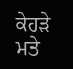ਕੇਹੜੇ ਮਤੇ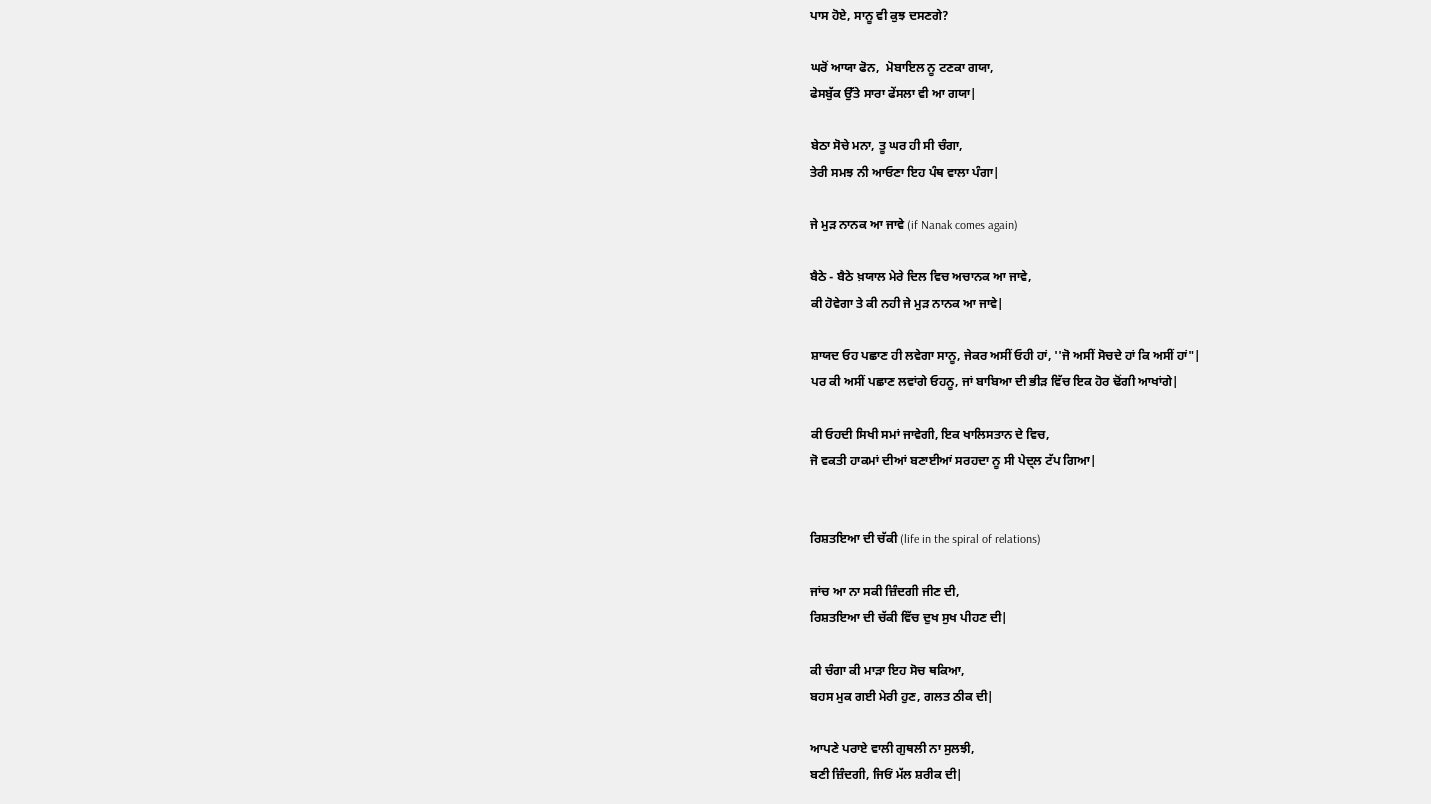ਪਾਸ ਹੋਏ, ਸਾਨੂ ਵੀ ਕੁਝ ਦਸਣਗੇ?

ਘਰੋਂ ਆਯਾ ਫੋਨ,  ਮੋਬਾਇਲ ਨੂ ਟਣਕਾ ਗਯਾ,
ਫੇਸਬੁੱਕ ਉੱਤੇ ਸਾਰਾ ਫੇਂਸਲਾ ਵੀ ਆ ਗਯਾ|

ਬੇਠਾ ਸੋਚੇ ਮਨਾ, ਤੂ ਘਰ ਹੀ ਸੀ ਚੰਗਾ,
ਤੇਰੀ ਸਮਝ ਨੀ ਆਓਣਾ ਇਹ ਪੰਥ ਵਾਲਾ ਪੰਗਾ|

ਜੇ ਮੁੜ ਨਾਨਕ ਆ ਜਾਵੇ (if Nanak comes again)

ਬੈਠੇ - ਬੈਠੇ ਖ਼ਯਾਲ ਮੇਰੇ ਦਿਲ ਵਿਚ ਅਚਾਨਕ ਆ ਜਾਵੇ,
ਕੀ ਹੋਵੇਗਾ ਤੇ ਕੀ ਨਹੀ ਜੇ ਮੁੜ ਨਾਨਕ ਆ ਜਾਵੇ|

ਸ਼ਾਯਦ ਓਹ ਪਛਾਣ ਹੀ ਲਵੇਗਾ ਸਾਨੂ, ਜੇਕਰ ਅਸੀਂ ਓਹੀ ਹਾਂ, ''ਜੋ ਅਸੀਂ ਸੋਚਦੇ ਹਾਂ ਕਿ ਅਸੀਂ ਹਾਂ"|
ਪਰ ਕੀ ਅਸੀਂ ਪਛਾਣ ਲਵਾਂਗੇ ਓਹਨੂ, ਜਾਂ ਬਾਬਿਆ ਦੀ ਭੀੜ ਵਿੱਚ ਇਕ ਹੋਰ ਢੋਂਗੀ ਆਖਾਂਗੇ|

ਕੀ ਓਹਦੀ ਸਿਖੀ ਸਮਾਂ ਜਾਵੇਗੀ, ਇਕ ਖਾਲਿਸਤਾਨ ਦੇ ਵਿਚ,
ਜੋ ਵਕਤੀ ਹਾਕਮਾਂ ਦੀਆਂ ਬਣਾਈਆਂ ਸਰਹਦਾ ਨੂ ਸੀ ਪੇਦ੍ਲ ਟੱਪ ਗਿਆ|


ਰਿਸ਼ਤਇਆ ਦੀ ਚੱਕੀ (life in the spiral of relations)

ਜਾਂਚ ਆ ਨਾ ਸਕੀ ਜ਼ਿੰਦਗੀ ਜੀਣ ਦੀ,
ਰਿਸ਼ਤਇਆ ਦੀ ਚੱਕੀ ਵਿੱਚ ਦੁਖ ਸੁਖ ਪੀਹਣ ਦੀ|

ਕੀ ਚੰਗਾ ਕੀ ਮਾੜਾ ਇਹ ਸੋਚ ਥਕਿਆ,
ਬਹਸ ਮੁਕ ਗਈ ਮੇਰੀ ਹੁਣ, ਗਲਤ ਠੀਕ ਦੀ|

ਆਪਣੇ ਪਰਾਏ ਵਾਲੀ ਗੁਥਲੀ ਨਾ ਸੁਲਝੀ,
ਬਣੀ ਜ਼ਿੰਦਗੀ, ਜਿਓਂ ਮੱਲ ਸ਼ਰੀਕ ਦੀ|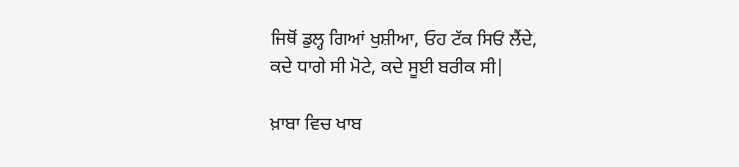ਜਿਥੋਂ ਡੁਲ੍ਹ ਗਿਆਂ ਖੁਸ਼ੀਆ, ਓਹ ਟੱਕ ਸਿਓਂ ਲੈਂਦੇ,
ਕਦੇ ਧਾਗੇ ਸੀ ਮੋਟੇ, ਕਦੇ ਸੂਈ ਬਰੀਕ ਸੀ|

ਖ਼ਾਬਾ ਵਿਚ ਖਾਬ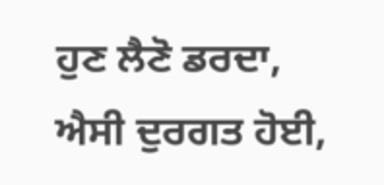ਹੁਣ ਲੈਣੋ ਡਰਦਾ,
ਐਸੀ ਦੁਰਗਤ ਹੋਈ,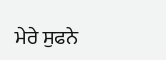ਮੇਰੇ ਸੁਫਨੇ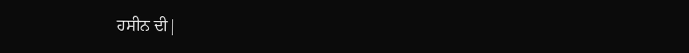ਹਸੀਨ ਦੀ|